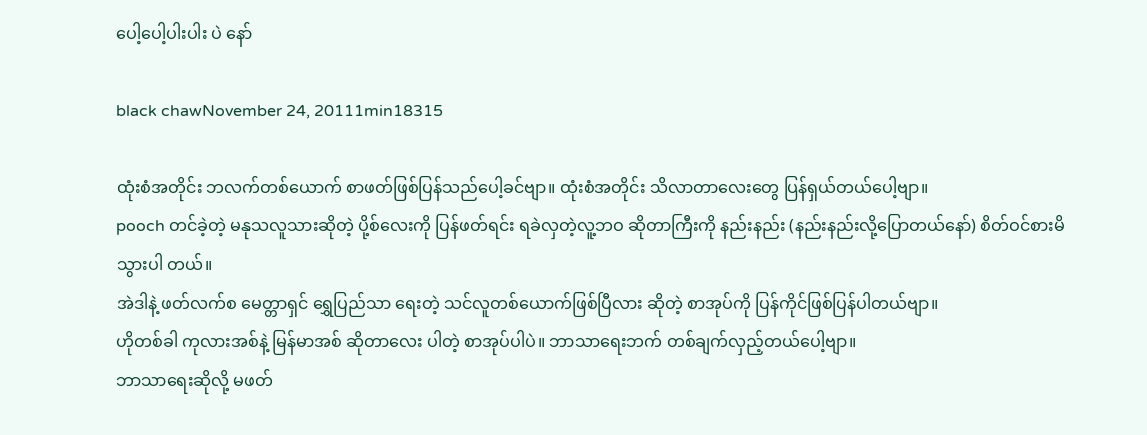ပေါ့ပေါ့ပါးပါး ပဲ နော်

black chawNovember 24, 20111min18315

ထုံးစံအတိုင်း ဘလက်တစ်ယောက် စာဖတ်ဖြစ်ပြန်သည်ပေါ့ခင်ဗျာ။ ထုံးစံအတိုင်း သိလာတာလေးတွေ ပြန်ရှယ်တယ်ပေါ့ဗျာ။
pooch တင်ခဲ့တဲ့ မနုသလူသားဆိုတဲ့ ပို့စ်လေးကို ပြန်ဖတ်ရင်း ရခဲလှတဲ့လူ့ဘဝ ဆိုတာကြီးကို နည်းနည်း (နည်းနည်းလို့ပြောတယ်နော်) စိတ်ဝင်စားမိသွားပါ တယ်။
အဲဒါနဲ့ ဖတ်လက်စ မေတ္တာရှင် ရွှေပြည်သာ ရေးတဲ့ သင်လူတစ်ယောက်ဖြစ်ပြီလား ဆိုတဲ့ စာအုပ်ကို ပြန်ကိုင်ဖြစ်ပြန်ပါတယ်ဗျာ။
ဟိုတစ်ခါ ကုလားအစ်နဲ့ မြန်မာအစ် ဆိုတာလေး ပါတဲ့ စာအုပ်ပါပဲ။ ဘာသာရေးဘက် တစ်ချက်လှည့်တယ်ပေါ့ဗျာ။
ဘာသာရေးဆိုလို့ မဖတ်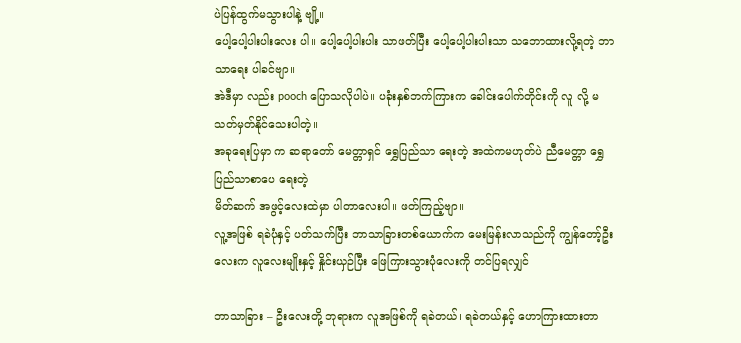ပဲပြန်ထွက်မသွားပါနဲ့ ဗျို့။
ပေါ့ပေါ့ပါးပါးလေး ပါ။ ပေါ့ပေါ့ပါးပါး သာဖတ်ပြီး ပေါ့ပေါ့ပါးပါးသာ သဘောထားလို့ရတဲ့ ဘာသာရေး ပါခင်ဗျာ။
အဲဒီမှာ လည်း pooch ပြောသလိုပါပဲ။ ပခုံးနှစ်ဘက်ကြားက ခေါင်းပေါက်တိုင်းကို လူ လို့ မသတ်မှတ်နိုင်သေးပါတဲ့။
အခုရေးပြမှာ က ဆရာတော် မေတ္တာရှင် ရွှေပြည်သာ ရေးတဲ့ အထဲကမဟုတ်ပဲ ညီမေတ္တာ ရွှေပြည်သာစာပေ ရေးတဲ့
မိတ်ဆက် အဖွင့်လေးထဲမှာ ပါတာလေးပါ။ ဖတ်ကြည့်ဗျာ။
လူ့အဖြစ် ရခဲပုံနှင့် ပတ်သက်ပြီး ဘာသာခြားတစ်ယောက်က မေးမြန်းလာသည်ကို ကျွန်တော့်ဦးလေးက လူလေးမျိုးနှင့် နှိုင်းယှဉ်ပြီး ဖြေကြားသွားပုံလေးကို တင်ပြရလျှင်

ဘာသာခြား – ဦးလေးတို့ ဘုရားက လူအဖြစ်ကို ရခဲတယ်၊ ရခဲတယ်နှင့် ဟောကြားထားတာ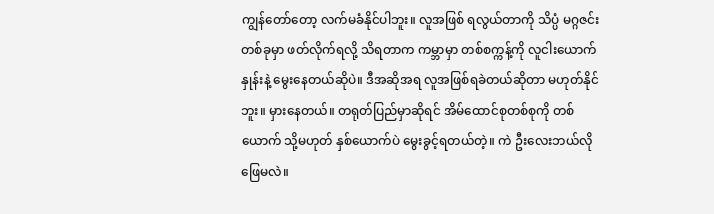ကျွန်တော်တော့ လက်မခံနိုင်ပါဘူး။ လူအဖြစ် ရလွယ်တာကို သိပ္ပံ မဂ္ဂဇင်းတစ်ခုမှာ ဖတ်လိုက်ရလို့ သိရတာက ကမ္ဘာမှာ တစ်စက္ကန့်ကို လူငါးယောက်နှုန်းနဲ့ မွေးနေတယ်ဆိုပဲ။ ဒီအဆိုအရ လူအဖြစ်ရခဲတယ်ဆိုတာ မဟုတ်နိုင်ဘူး။ မှားနေတယ်။ တရုတ်ပြည်မှာဆိုရင် အိမ်ထောင်စုတစ်စုကို တစ်ယောက် သို့မဟုတ် နှစ်ယောက်ပဲ မွေးခွင့်ရတယ်တဲ့။ ကဲ ဦးလေးဘယ်လို ဖြေမလဲ။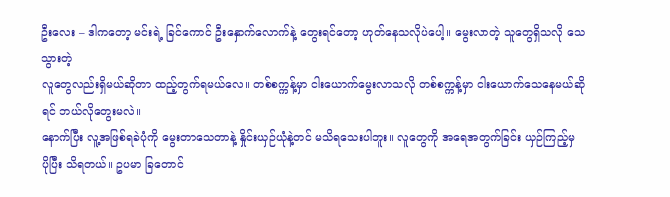ဦးလေး – ဒါကတော့ မင်းရဲ့ ခြင်ကောင် ဦးနှောက်လောက်နဲ့ တွေးရင်တော့ ဟုတ်နေသလိုပဲပေါ့။ မွေးလာတဲ့ သူတွေရှိသလို သေသွားတဲ့
လူတွေလည်းရှိမယ်ဆိုတာ ထည့်တွက်ရမယ်လေ။ တစ်စက္ကန့်မှာ ငါးယောက်မွေးလာသလို တစ်စက္ကန့်မှာ ငါးယောက်သေနေမယ်ဆိုရင် ဘယ်လိုတွေးမလဲ။
နောက်ပြီး လူ့အဖြစ်ရခဲပုံကို မွေးတာသေတာနဲ့ နှိုင်းယှဉ်ယုံနဲ့တင် မသိရသေးပါဘူး။ လူတွေကို အရေအတွက်ခြင်း ယှဉ်ကြည့်မှ ပိုပြီး သိရတယ်။ ဥပမာ ခြတောင်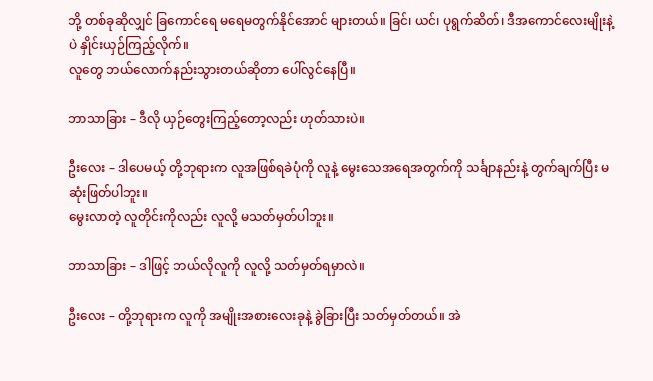ဘို့ တစ်ခုဆိုလျှင် ခြကောင်ရေ မရေမတွက်နိုင်အောင် များတယ်။ ခြင်၊ ယင်၊ ပုရွက်ဆိတ်၊ ဒီအကောင်လေးမျိုးနဲ့ ပဲ နှိုင်းယှဉ်ကြည့်လိုက်။
လူတွေ ဘယ်လောက်နည်းသွားတယ်ဆိုတာ ပေါ်လွင်နေပြီ။

ဘာသာခြား – ဒီလို ယှဉ်တွေးကြည့်တော့လည်း ဟုတ်သားပဲ။

ဦးလေး – ဒါပေမယ့် တို့ဘုရားက လူအဖြစ်ရခဲပုံကို လူနဲ့ မွေးသေအရေအတွက်ကို သင်္ချာနည်းနဲ့ တွက်ချက်ပြီး မဆုံးဖြတ်ပါဘူး။
မွေးလာတဲ့ လူတိုင်းကိုလည်း လူလို့ မသတ်မှတ်ပါဘူး။

ဘာသာခြား – ဒါဖြင့် ဘယ်လိုလူကို လူလို့ သတ်မှတ်ရမှာလဲ။

ဦးလေး – တို့ဘုရားက လူကို အမျိုးအစားလေးခုနဲ့ ခွဲခြားပြီး သတ်မှတ်တယ်။ အဲ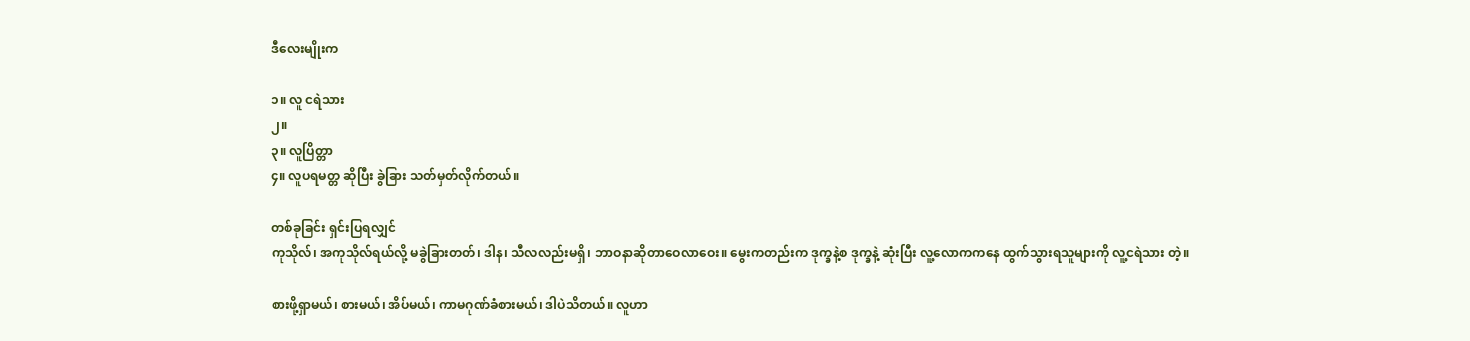ဒီလေးမျိုးက

၁။ လူ ငရဲသား
၂။
၃။ လူပြိတ္တာ
၄။ လူပရမတ္တ ဆိုပြီး ခွဲခြား သတ်မှတ်လိုက်တယ်။

တစ်ခုခြင်း ရှင်းပြရလျှင်
ကုသိုလ်၊ အကုသိုလ်ရယ်လို့ မခွဲခြားတတ်၊ ဒါန၊ သီလလည်းမရှိ၊ ဘာဝနာဆိုတာဝေလာဝေး။ မွေးကတည်းက ဒုက္ခနဲ့စ ဒုက္ခနဲ့ ဆုံးပြီး လူ့လောကကနေ ထွက်သွားရသူများကို လူ့ငရဲသား တဲ့။

စားဖို့ရှာမယ်၊ စားမယ်၊ အိပ်မယ်၊ ကာမဂုဏ်ခံစားမယ်၊ ဒါပဲသိတယ်။ လူဟာ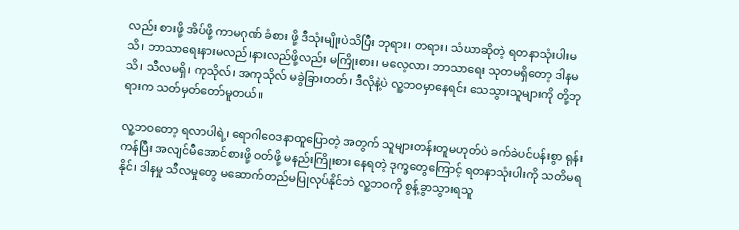လည်း စားဖို့ အိပ်ဖို့ ကာမဂုဏ် ခံစား ဖို့ ဒီသုံးမျိုးပဲသိပြီး ဘုရား၊ တရား၊ သံဃာဆိုတဲ့ ရတနာသုံးပါးမသိ၊ ဘာသာရေးနားမလည်၊နားလည်ဖို့လည်း မကြိုးစား၊ မလေ့လာ၊ ဘာသာရေး သုတမရှိတော့ ဒါနမသိ၊ သီလမရှိ၊ ကုသိုလ်၊ အကုသိုလ် မခွဲခြားတတ်၊ ဒီလိုနဲ့ပဲ လူ့ဘဝမှာနေရင်း သေသွားသူများကို တို့ဘုရားက သတ်မှတ်တော်မူတယ်။

လူ့ဘဝတော့ ရလာပါရဲ့၊ ရောဂါဝေဒနာထူပြောတဲ့ အတွက် သူများတန်းတူမဟုတ်ပဲ ခက်ခဲပင်ပန်းစွာ ရုန်းကန်ပြီး အလျင်မီအောင်စားဖို့ ဝတ်ဖို့ မနည်းကြိုးစား နေရတဲ့ ဒုက္ခတွေကြောင့် ရတနာသုံးပါးကို သတိမရနိုင်၊ ဒါနမှု သီလမှုတွေ မဆောက်တည်မပြုလုပ်နိုင်ဘဲ လူ့ဘဝကို စွန့်ခွာသွားရသူ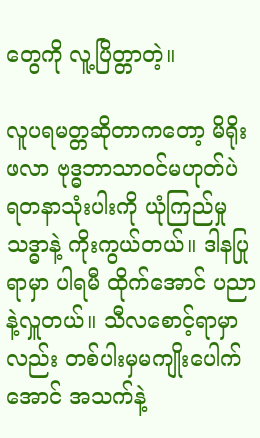တွေကို လူ့ပြိတ္တာတဲ့။

လူပရမတ္တဆိုတာကတော့ မိရိုးဖလာ ဗုဒ္ဓဘာသာဝင်မဟုတ်ပဲ ရတနာသုံးပါးကို ယုံကြည်မှုသဒ္ဓာနဲ့ ကိုးကွယ်တယ်။ ဒါနပြုရာမှာ ပါရမီ ထိုက်အောင် ပညာနဲ့လှူတယ်။ သီလစောင့်ရာမှာလည်း တစ်ပါးမှမကျိုးပေါက်အောင် အသက်နဲ့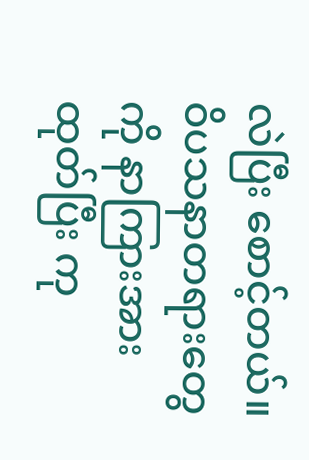လဲပြီး စောင့်တယ်။ ဝိပသနာတရားတွေကို နာကြားအားထုတ်ပြီး ကု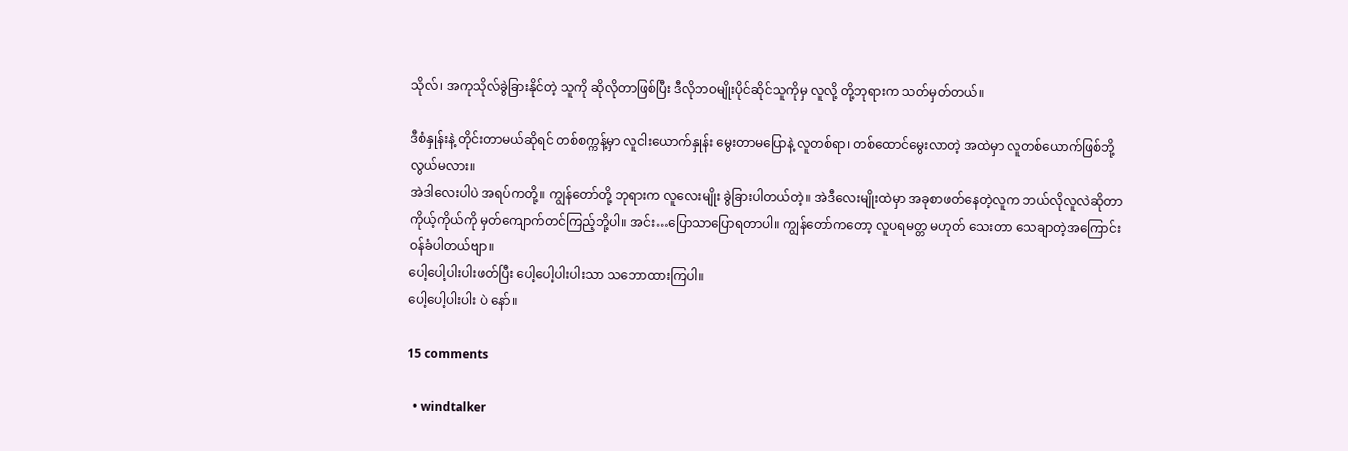သိုလ်၊ အကုသိုလ်ခွဲခြားနိုင်တဲ့ သူကို ဆိုလိုတာဖြစ်ပြီး ဒီလိုဘဝမျိုးပိုင်ဆိုင်သူကိုမှ လူလို့ တို့ဘုရားက သတ်မှတ်တယ်။

ဒီစံနှုန်းနဲ့ တိုင်းတာမယ်ဆိုရင် တစ်စက္ကန့်မှာ လူငါးယောက်နှုန်း မွေးတာမပြောနဲ့ လူတစ်ရာ၊ တစ်ထောင်မွေးလာတဲ့ အထဲမှာ လူတစ်ယောက်ဖြစ်ဘို့ လွယ်မလား။
အဲဒါလေးပါပဲ အရပ်ကတို့။ ကျွန်တော်တို့ ဘုရားက လူလေးမျိုး ခွဲခြားပါတယ်တဲ့။ အဲဒီလေးမျိုးထဲမှာ အခုစာဖတ်နေတဲ့လူက ဘယ်လိုလူလဲဆိုတာ ကိုယ့်ကိုယ်ကို မှတ်ကျောက်တင်ကြည့်ဘို့ပါ။ အင်း…ပြောသာပြောရတာပါ။ ကျွန်တော်ကတော့ လူပရမတ္တ မဟုတ် သေးတာ သေချာတဲ့အကြောင်း ဝန်ခံပါတယ်ဗျာ။
ပေါ့ပေါ့ပါးပါးဖတ်ပြီး ပေါ့ပေါ့ပါးပါးသာ သဘောထားကြပါ။
ပေါ့ပေါ့ပါးပါး ပဲ နော်။

15 comments

  • windtalker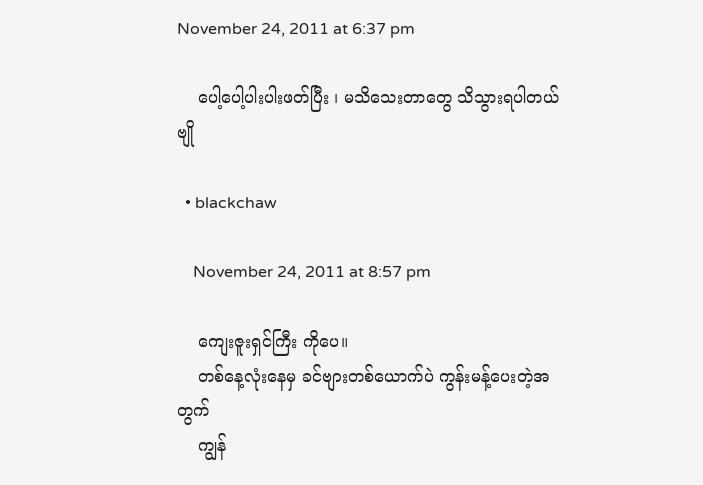November 24, 2011 at 6:37 pm

    ပေါ့ပေါ့ပါးပါးဖတ်ပြီး ၊ မသိသေးတာတွေ သိသွားရပါတယ် ဗျို

  • blackchaw

    November 24, 2011 at 8:57 pm

    ကျေးဇူးရှင်ကြီး ကိုပေ။
    တစ်နေ့လုံးနေမှ ခင်ဗျားတစ်ယောက်ပဲ ကွန်းမန့်ပေးတဲ့အတွက်
    ကျွန်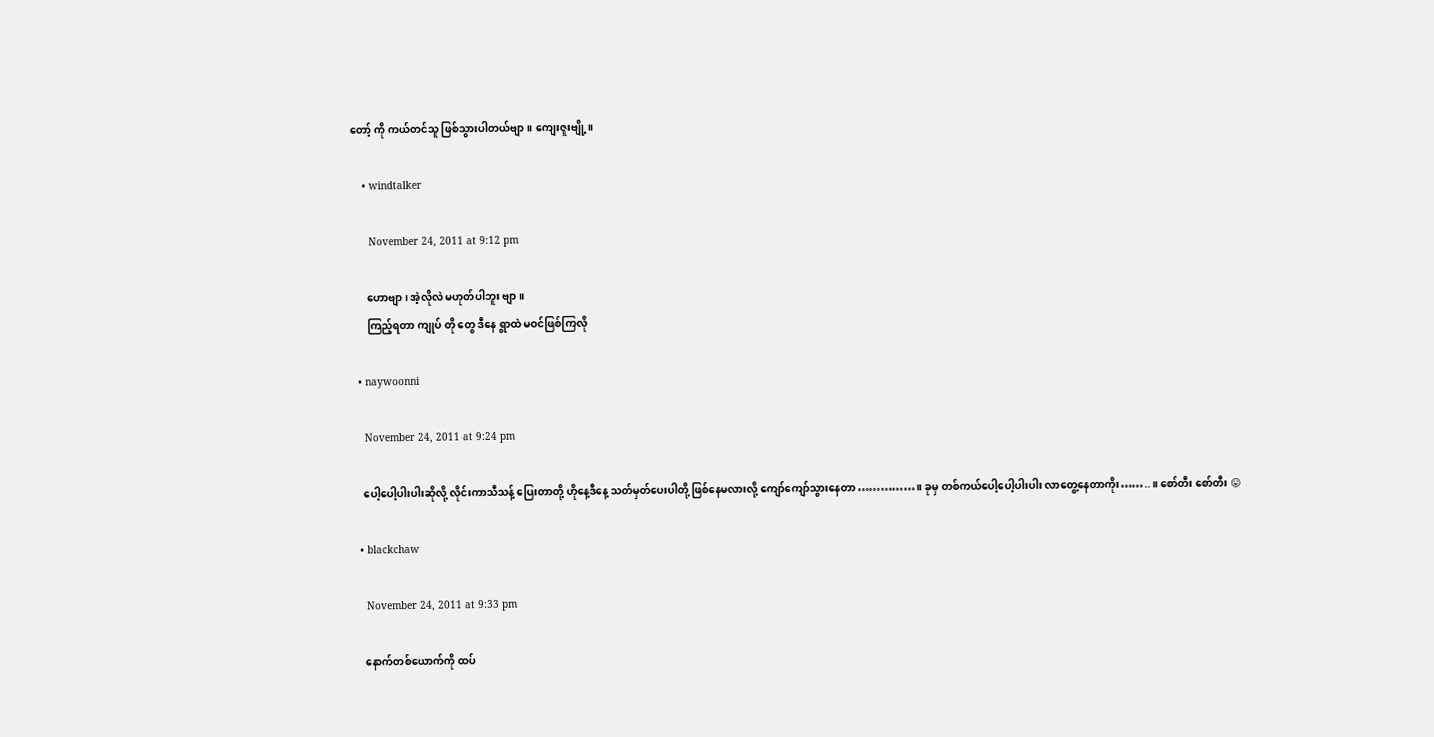တော့် ကို ကယ်တင်သူ ဖြစ်သွားပါတယ်ဗျာ။ ကျေးဇူးဗျို့။

    • windtalker

      November 24, 2011 at 9:12 pm

      ဟောဗျာ ၊ အဲ့လိုလဲ မဟုတ်ပါဘူး ဗျာ ။
      ကြည့်ရတာ ကျုပ် တို တွေ ဒီနေ ရွာထဲ မဝင်ဖြစ်ကြလို

  • naywoonni

    November 24, 2011 at 9:24 pm

    ပေါ့ပေါ့ပါးပါးဆိုလို့ လိုင်းကာသီသန့် ပြေးတာတို့ ဟိုနေ့ဒီနေ့ သတ်မှတ်ပေးပါတို့ ဖြစ်နေမလားလို့ ကျော်ကျော်သွားနေတာ……………။ ခုမှ တစ်ကယ်ပေါ့ပေါ့ပါးပါး လာတွေ့နေတာကိုး……..။ စော်တီး စော်တီး 😛

  • blackchaw

    November 24, 2011 at 9:33 pm

    နောက်တစ်ယောက်ကို ထပ်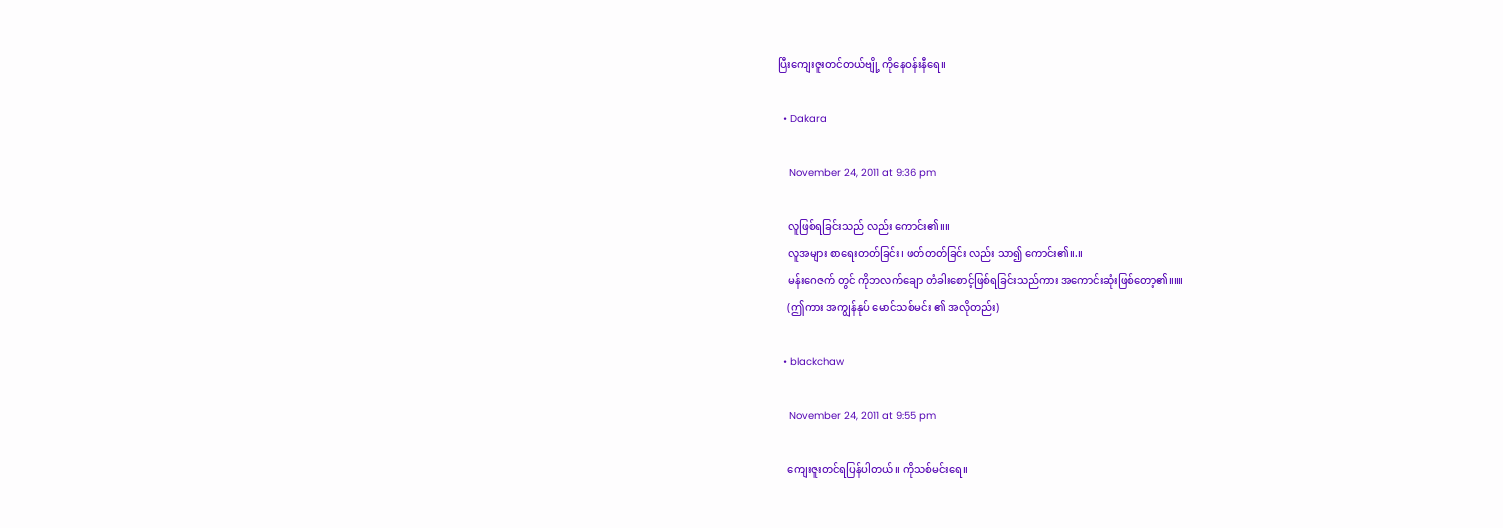ပြီးကျေးဇူးတင်တယ်ဗျို့ ကိုနေဝန်းနီရေ။

  • Dakara

    November 24, 2011 at 9:36 pm

    လူဖြစ်ရခြင်းသည် လည်း ကောင်း၏။။
    လူအများ စာရေးတတ်ခြင်း၊ ဖတ်တတ်ခြင်း လည်း သာ၍ ကောင်း၏။.။
    မန်းဂေဇက် တွင် ကိုဘလက်ချော တံခါးစောင့်ဖြစ်ရခြင်းသည်ကား အကောင်းဆုံးဖြစ်တော့၏။။။
    (ဤကား အကျွန်နုပ် မောင်သစ်မင်း ၏ အလိုတည်း)

  • blackchaw

    November 24, 2011 at 9:55 pm

    ကျေးဇူးတင်ရပြန်ပါတယ်။ ကိုသစ်မင်းရေ။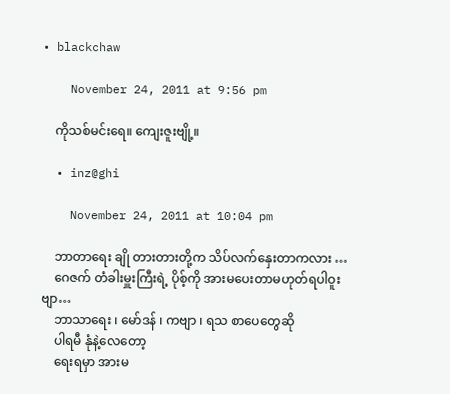• blackchaw

    November 24, 2011 at 9:56 pm

    ကိုသစ်မင်းရေ။ ကျေးဇူးဗျို့။

  • inz@ghi

    November 24, 2011 at 10:04 pm

    ဘာတာရေး ချို တားတားတို့က သိပ်လက်နှေးတာကလား …
    ဂေဇက် တံခါးမှူးကြီးရဲ့ ပိုစ့်ကို အားမပေးတာမဟုတ်ရပါဝူးဗျာ…
    ဘာသာရေး ၊ မော်ဒန် ၊ ကဗျာ ၊ ရသ စာပေတွေဆို
    ပါရမီ နုံနဲ့လေတော့
    ရေးရမှာ အားမ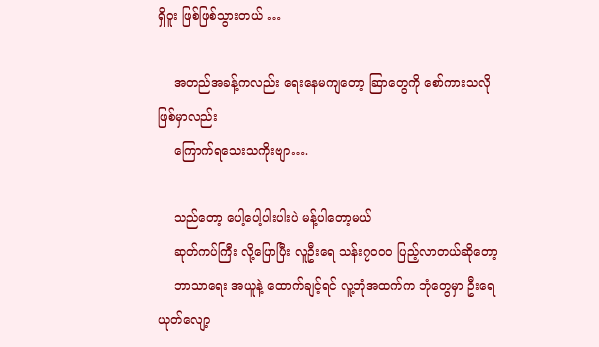ရှိဝူး ဖြစ်ဖြစ်သွားတယ် …

    အတည်အခန့်ကလည်း ရေးနေမကျတော့ ဆြာတွေကို စော်ကားသလို ဖြစ်မှာလည်း
    ကြောက်ရသေးသကိုးဗျာ….

    သည်တော့ ပေါ့ပေါ့ပါးပါးပဲ မန့်ပါတော့မယ်
    ဆုတ်ကပ်ကြီး လို့ပြောပြီး လူဦးရေ သန်း၇၀၀ဝ ပြည့်လာတယ်ဆိုတော့
    ဘာသာရေး အယူနဲ့ ထောက်ချင့်ရင် လူ့ဘုံအထက်က ဘုံတွေမှာ ဦးရေ ယုတ်လျော့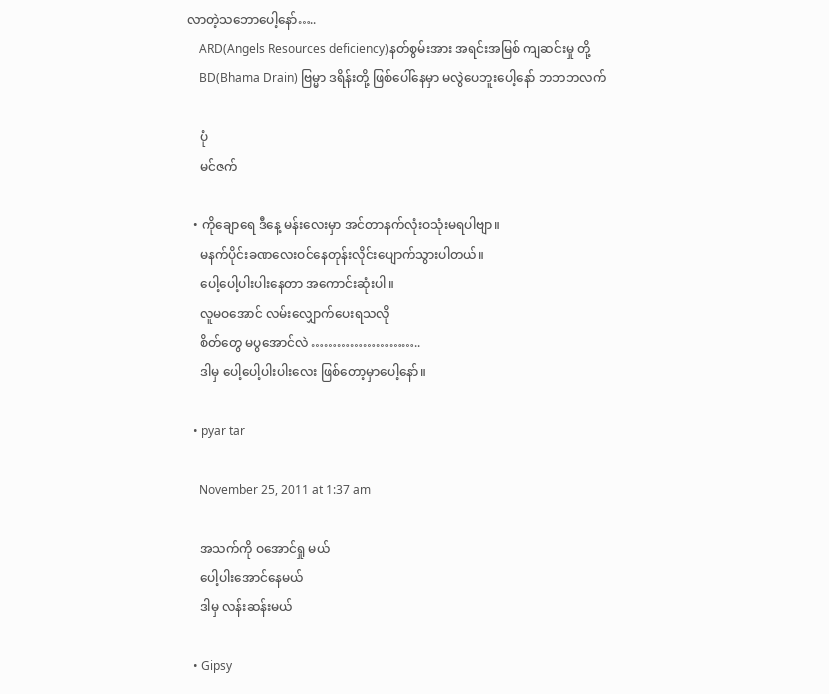လာတဲ့သဘောပေါ့နော်…..
    ARD(Angels Resources deficiency)နတ်စွမ်းအား အရင်းအမြစ် ကျဆင်းမှု တို့
    BD(Bhama Drain) ဗြမ္မာ ဒရိန်းတို့ ဖြစ်ပေါ်နေမှာ မလွဲပေဘူးပေါ့နော် ဘဘဘလက်

    ပုံ
    မင်ဇက်

  • ကိုချောရေ ဒီနေ့ မန်းလေးမှာ အင်တာနက်လုံးဝသုံးမရပါဗျာ။
    မနက်ပိုင်းခဏလေးဝင်နေတုန်းလိုင်းပျောက်သွားပါတယ်။
    ပေါ့ပေါ့ပါးပါးနေတာ အကောင်းဆုံးပါ။
    လူမဝအောင် လမ်းလျှောက်ပေးရသလို
    စိတ်တွေ မပွအောင်လဲ ……………………..
    ဒါမှ ပေါ့ပေါ့ပါးပါးလေး ဖြစ်တော့မှာပေါ့နော်။

  • pyar tar

    November 25, 2011 at 1:37 am

    အသက်ကို ဝအောင်ရှု မယ်
    ပေါ့ပါးအောင်နေမယ်
    ဒါမှ လန်းဆန်းမယ်

  • Gipsy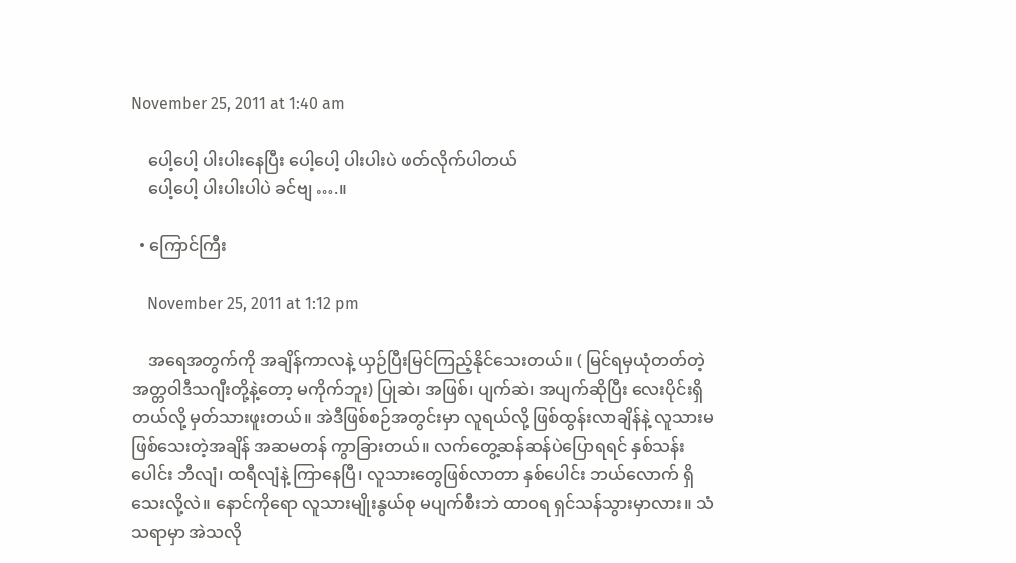November 25, 2011 at 1:40 am

    ပေါ့ပေါ့ ပါးပါးနေပြီး ပေါ့ပေါ့ ပါးပါးပဲ ဖတ်လိုက်ပါတယ်
    ပေါ့ပေါ့ ပါးပါးပါပဲ ခင်ဗျ ….။

  • ကြောင်ကြီး

    November 25, 2011 at 1:12 pm

    အရေအတွက်ကို အချိန်ကာလနဲ့ ယှဉ်ပြီးမြင်ကြည့်နိုင်သေးတယ်။ ( မြင်ရမှယုံတတ်တဲ့ အတ္တဝါဒီသဂျီးတို့နဲ့တော့ မကိုက်ဘူး) ပြုဆဲ၊ အဖြစ်၊ ပျက်ဆဲ၊ အပျက်ဆိုပြီး လေးပိုင်းရှိတယ်လို့ မှတ်သားဖူးတယ်။ အဲဒီဖြစ်စဉ်အတွင်းမှာ လူရယ်လို့ ဖြစ်ထွန်းလာချိန်နဲ့ လူသားမဖြစ်သေးတဲ့အချိန် အဆမတန် ကွာခြားတယ်။ လက်တွေ့ဆန်ဆန်ပဲပြောရရင် နှစ်သန်းပေါင်း ဘီလျံ၊ ထရီလျံနဲ့ ကြာနေပြီ၊ လူသားတွေဖြစ်လာတာ နှစ်ပေါင်း ဘယ်လောက် ရှိသေးလို့လဲ။ နောင်ကိုရော လူသားမျိုးနွယ်စု မပျက်စီးဘဲ ထာဝရ ရှင်သန်သွားမှာလား။ သံသရာမှာ အဲသလို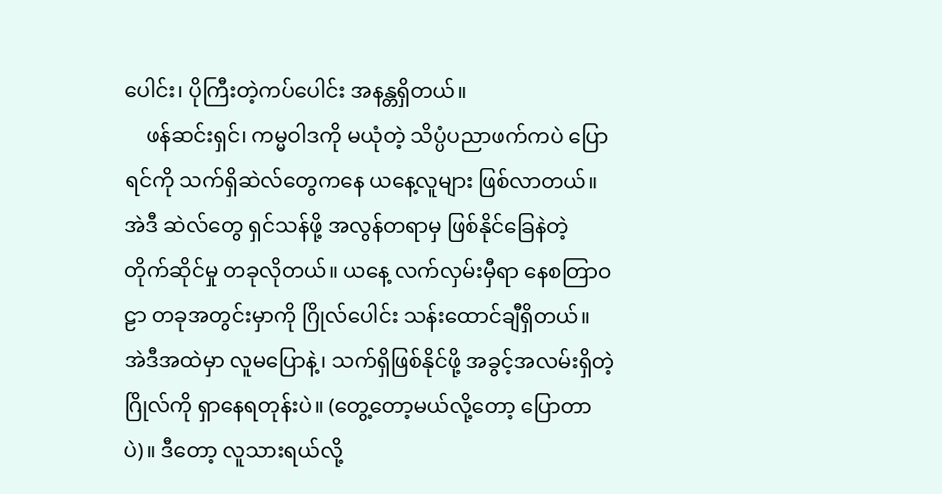ပေါင်း၊ ပိုကြီးတဲ့ကပ်ပေါင်း အနန္တရှိတယ်။
    ဖန်ဆင်းရှင်၊ ကမ္မဝါဒကို မယုံတဲ့ သိပ္ပံပညာဖက်ကပဲ ပြောရင်ကို သက်ရှိဆဲလ်တွေကနေ ယနေ့လူများ ဖြစ်လာတယ်။ အဲဒီ ဆဲလ်တွေ ရှင်သန်ဖို့ အလွန်တရာမှ ဖြစ်နိုင်ခြေနဲတဲ့ တိုက်ဆိုင်မှု တခုလိုတယ်။ ယနေ့ လက်လှမ်းမှီရာ နေစတြာဝဠာ တခုအတွင်းမှာကို ဂြိုလ်ပေါင်း သန်းထောင်ချီရှိတယ်။ အဲဒီအထဲမှာ လူမပြောနဲ့၊ သက်ရှိဖြစ်နိုင်ဖို့ အခွင့်အလမ်းရှိတဲ့ ဂြိုလ်ကို ရှာနေရတုန်းပဲ။ (တွေ့တော့မယ်လို့တော့ ပြောတာပဲ)။ ဒီတော့ လူသားရယ်လို့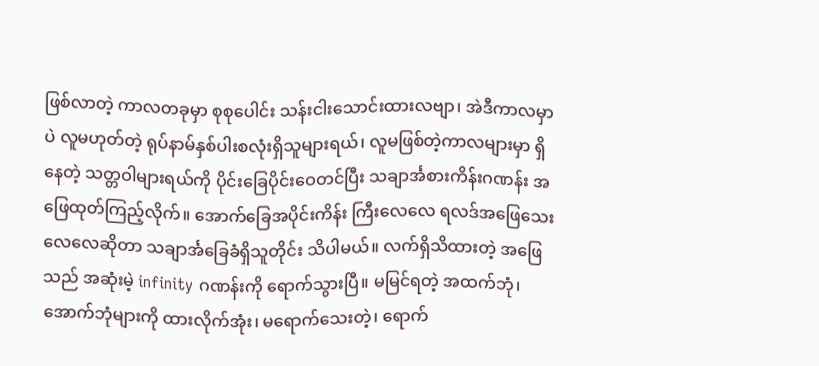ဖြစ်လာတဲ့ ကာလတခုမှာ စုစုပေါင်း သန်းငါးသောင်းထားလဗျာ၊ အဲဒီကာလမှာပဲ လူမဟုတ်တဲ့ ရုပ်နာမ်နှစ်ပါးစလုံးရှိသူများရယ်၊ လူမဖြစ်တဲ့ကာလများမှာ ရှိနေတဲ့ သတ္တဝါများရယ်ကို ပိုင်းခြေပိုင်းဝေတင်ပြီး သချာင်္အစားကိန်းဂဏန်း အဖြေထုတ်ကြည့်လိုက်။ အောက်ခြေအပိုင်းကိန်း ကြီးလေလေ ရလဒ်အဖြေသေးလေလေဆိုတာ သချာင်္အခြေခံရှိသူတိုင်း သိပါမယ်။ လက်ရှိသိထားတဲ့ အဖြေသည် အဆုံးမဲ့ infinity ဂဏန်းကို ရောက်သွားပြီ။ မမြင်ရတဲ့ အထက်ဘုံ၊ အောက်ဘုံများကို ထားလိုက်အုံး၊ မရောက်သေးတဲ့၊ ရောက်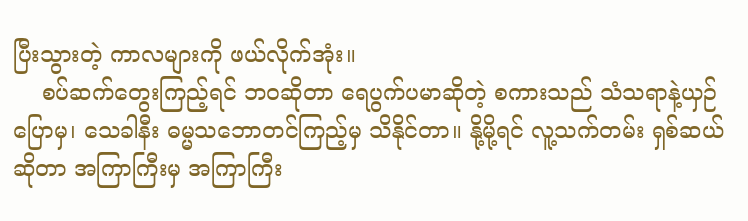ပြီးသွားတဲ့ ကာလများကို ဖယ်လိုက်အုံး။
    စပ်ဆက်တွေးကြည့်ရင် ဘဝဆိုတာ ရေပွက်ပမာဆိုတဲ့ စကားသည် သံသရာနဲ့ယှဉ်ပြောမှ၊ သေခါနီး ဓမ္မသဘောတင်ကြည့်မှ သိနိုင်တာ။ နို့မို့ရင် လူ့သက်တမ်း ရှစ်ဆယ်ဆိုတာ အကြာကြီးမှ အကြာကြီး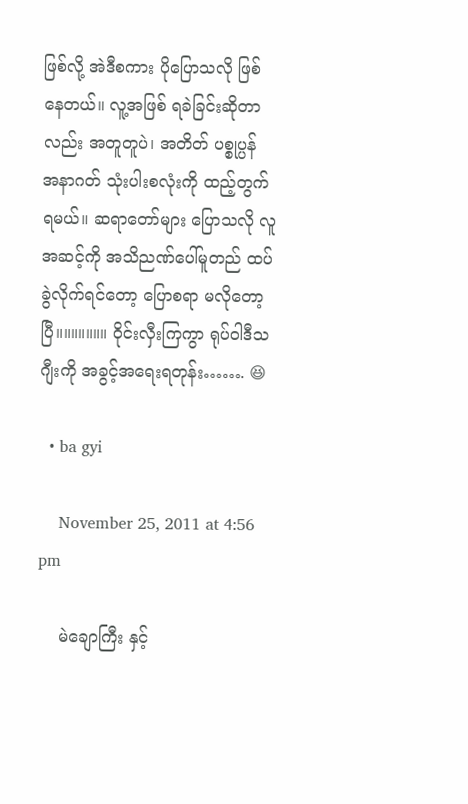ဖြစ်လို့ အဲဒီစကား ပိုပြောသလို ဖြစ်နေတယ်။ လူ့အဖြစ် ရခဲခြင်းဆိုတာလည်း အတူတူပဲ၊ အတိတ် ပစ္စုပ္ပန် အနာဂတ် သုံးပါးစလုံးကို ထည့်တွက်ရမယ်။ ဆရာတော်များ ပြောသလို လူအဆင့်ကို အသိညဏ်ပေါ်မူတည် ထပ်ခွဲလိုက်ရင်တော့ ပြောစရာ မလိုတော့ပြီ။။။။။။။ ဝိုင်းလှီးကြကွာ ရုပ်ဝါဒီသဂျီးကို အခွင့်အရေးရတုန်း……. 😆

  • ba gyi

    November 25, 2011 at 4:56 pm

    မဲချောကြီး နှင့်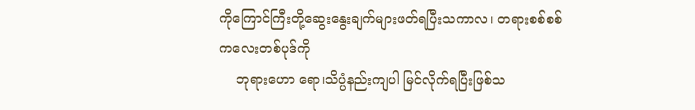ကိုကြောင်ကြီးတို့ဆွေးနွေးချက်များဖတ်ရပြီးသကာလ၊ တရားစစ်စစ်ကလေးတစ်ပုဒ်ကို
    ဘုရားဟော ရော၊သိပ္ပံနည်းကျပါ မြင်လိုက်ရပြီးဖြစ်သ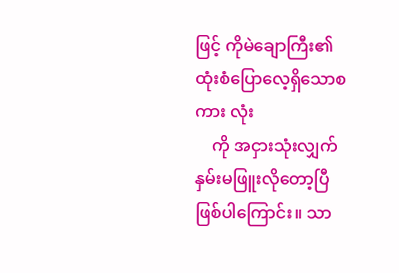ဖြင့် ကိုမဲချောကြီး၏ ထုံးစံပြောလေ့ရှိသောစကား လုံး
    ကို အငှားသုံးလျှက် နှမ်းမဖြူးလိုတော့ပြီဖြစ်ပါကြောင်း။ သာ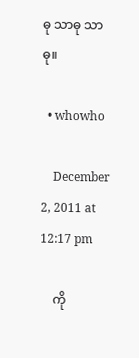ဓု သာဓု သာဓု။

  • whowho

    December 2, 2011 at 12:17 pm

    ကို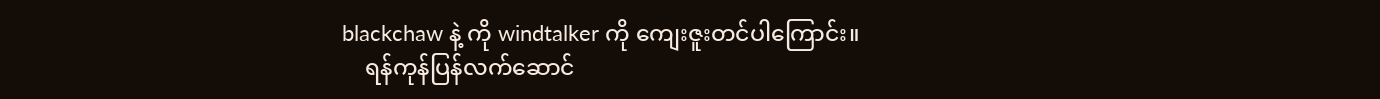blackchaw နဲ့ ကို windtalker ကို ကျေးဇူးတင်ပါကြောင်း။
    ရန်ကုန်ပြန်လက်ဆောင်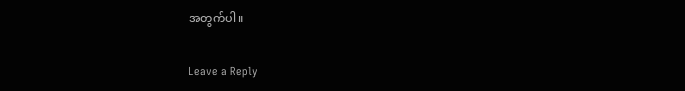အတွက်ပါ။

Leave a Reply